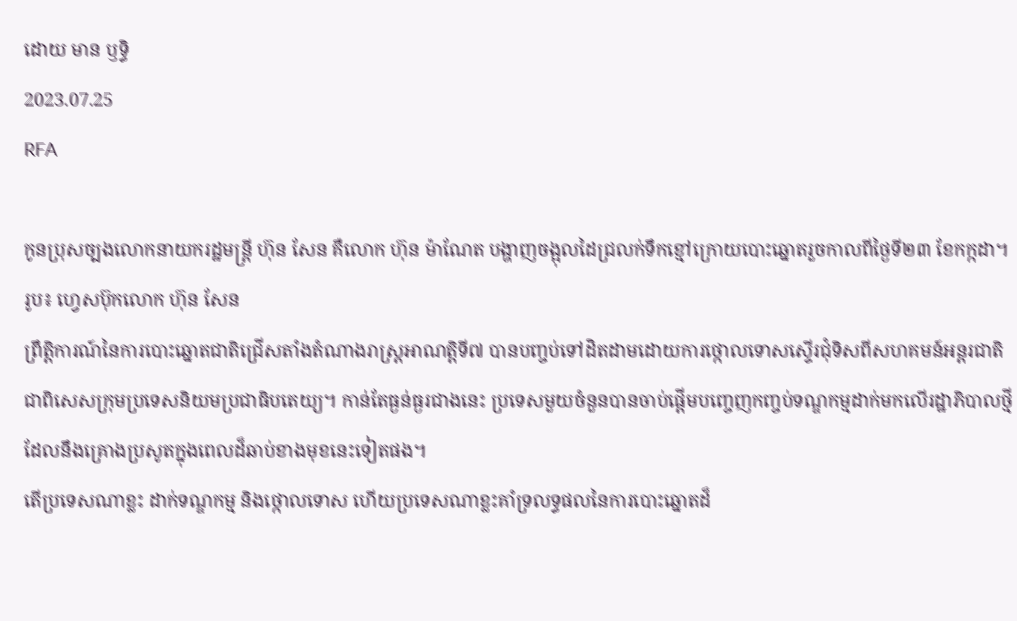ដោយ មាន ឫទ្ធិ
2023.07.25
RFA

កូនប្រុសច្បងលោកនាយករដ្ឋមន្ត្រី ហ៊ុន សែន គឺលោក ហ៊ុន ម៉ាណែត បង្ហាញចង្អុលដៃជ្រលក់ទឹកខ្មៅក្រោយបោះឆ្នោតរួចកាលពីថ្ងៃទី២៣ ខែកក្កដា។ រូប៖ ហ្វេសប៊ុកលោក ហ៊ុន សែន
ព្រឹត្តិការណ៍នៃការបោះឆ្នោតជាតិជ្រើសតាំងតំណាងរាស្ត្រអាណត្តិទី៧ បានបញ្ចប់ទៅដិតដាមដោយការថ្កោលទោសស្ទើរជុំទិសពីសហគមន៍អន្តរជាតិ ជាពិសេសក្រុមប្រទេសនិយមប្រជាធិបតេយ្យ។ កាន់តែធ្ងន់ធ្ងរជាងនេះ ប្រទេសមួយចំនួនបានចាប់ផ្តើមបញ្ចេញកញ្ចប់ទណ្ឌកម្មដាក់មកលើរដ្ឋាភិបាលថ្មីដែលនឹងគ្រោងប្រសូតក្នុងពេលដ៏ឆាប់ខាងមុខនេះទៀតផង។
តើប្រទេសណាខ្លះ ដាក់ទណ្ឌកម្ម និងថ្កោលទោស ហើយប្រទេសណាខ្លះគាំទ្រលទ្ធផលនៃការបោះឆ្នោតដ៏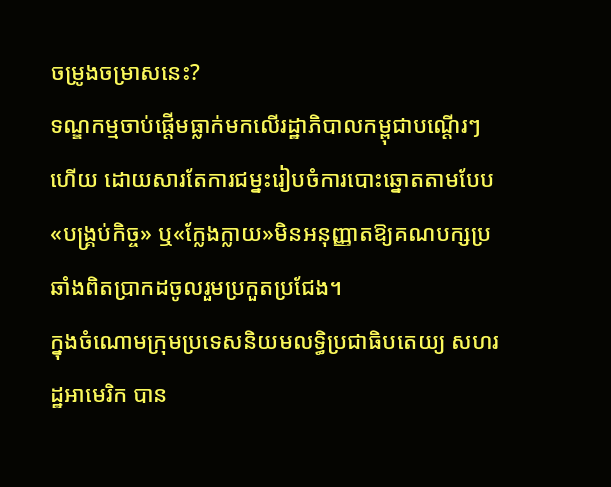ចម្រូងចម្រាសនេះ?
ទណ្ឌកម្មចាប់ផ្តើមធ្លាក់មកលើរដ្ឋាភិបាលកម្ពុជាបណ្ដើរៗហើយ ដោយសារតែការជម្នះរៀបចំការបោះឆ្នោតតាមបែប«បង្គ្រប់កិច្ច» ឬ«ក្លែងក្លាយ»មិនអនុញ្ញាតឱ្យគណបក្សប្រឆាំងពិតប្រាកដចូលរួមប្រកួតប្រជែង។
ក្នុងចំណោមក្រុមប្រទេសនិយមលទ្ធិប្រជាធិបតេយ្យ សហរដ្ឋអាមេរិក បាន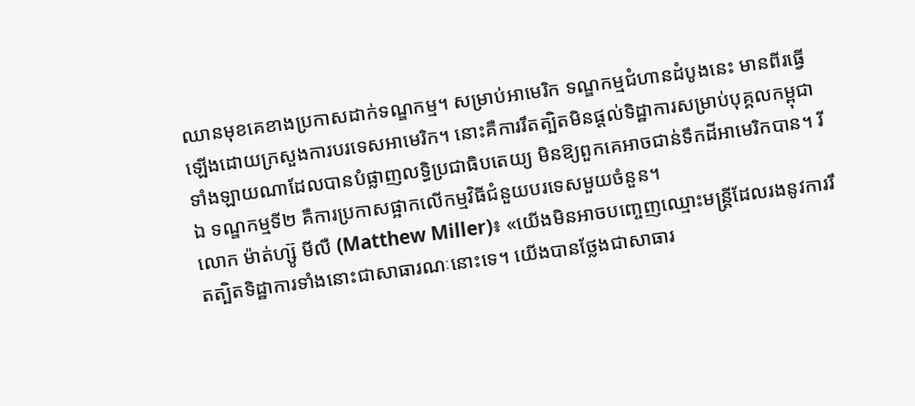ឈានមុខគេខាងប្រកាសដាក់ទណ្ឌកម្ម។ សម្រាប់អាមេរិក ទណ្ឌកម្មជំហានដំបូងនេះ មានពីរធ្វើឡើងដោយក្រសួងការបរទេសអាមេរិក។ នោះគឺការរឹតត្បិតមិនផ្តល់ទិដ្ឋាការសម្រាប់បុគ្គលកម្ពុជាទាំងឡាយណាដែលបានបំផ្លាញលទ្ធិប្រជាធិបតេយ្យ មិនឱ្យពួកគេអាចជាន់ទឹកដីអាមេរិកបាន។ រីឯ ទណ្ឌកម្មទី២ គឺការប្រកាសផ្អាកលើកម្មវិធីជំនួយបរទេសមួយចំនួន។
លោក ម៉ាត់ហ្ស៊ូ មីលឺ (Matthew Miller)៖ «យើងមិនអាចបញ្ចេញឈ្មោះមន្ត្រីដែលរងនូវការរឹតត្បិតទិដ្ឋាការទាំងនោះជាសាធារណៈនោះទេ។ យើងបានថ្លែងជាសាធារ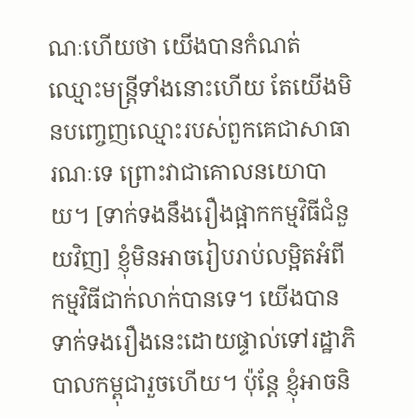ណៈហើយថា យើងបានកំណត់ឈ្មោះមន្ត្រីទាំងនោះហើយ តែយើងមិនបញ្ចេញឈ្មោះរបស់ពួកគេជាសាធារណៈទេ ព្រោះវាជាគោលនយោបាយ។ [ទាក់ទងនឹងរឿងផ្អាកកម្មវិធីជំនួយវិញ] ខ្ញុំមិនអាចរៀបរាប់លម្អិតអំពីកម្មវិធីជាក់លាក់បានទេ។ យើងបានទាក់ទងរឿងនេះដោយផ្ទាល់ទៅរដ្ឋាភិបាលកម្ពុជារួចហើយ។ ប៉ុន្តែ ខ្ញុំអាចនិ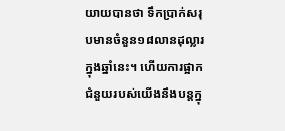យាយបានថា ទឹកប្រាក់សរុបមានចំនួន១៨លានដុល្លារក្នុងឆ្នាំនេះ។ ហើយការផ្អាកជំនួយរបស់យើងនឹងបន្តក្នុ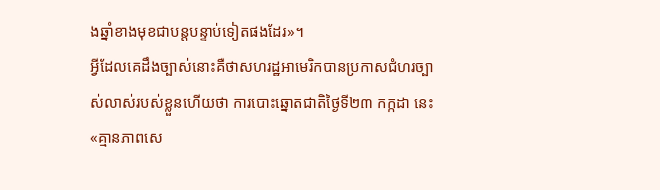ងឆ្នាំខាងមុខជាបន្តបន្ទាប់ទៀតផងដែរ»។
អ្វីដែលគេដឹងច្បាស់នោះគឺថាសហរដ្ឋអាមេរិកបានប្រកាសជំហរច្បាស់លាស់របស់ខ្លួនហើយថា ការបោះឆ្នោតជាតិថ្ងៃទី២៣ កក្កដា នេះ «គ្មានភាពសេ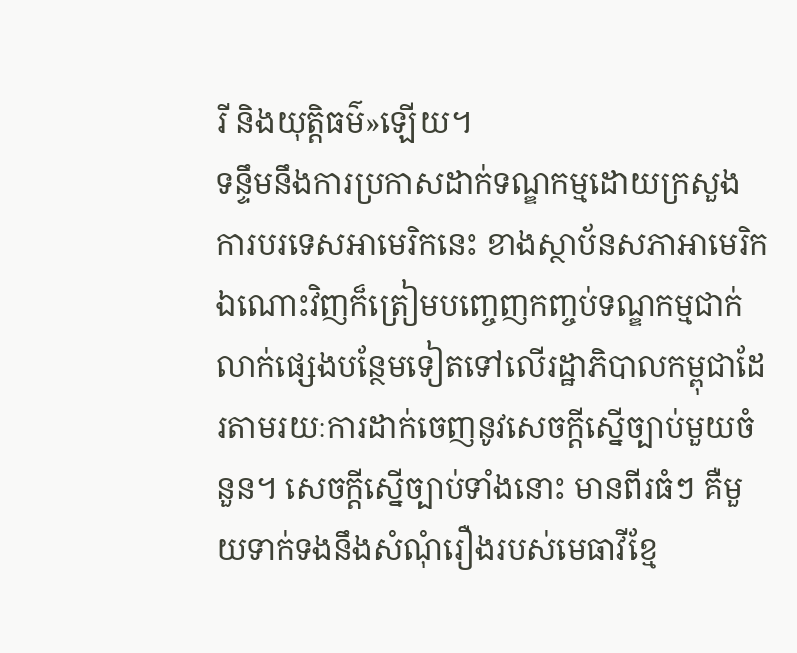រី និងយុត្តិធម៌»ឡើយ។
ទន្ទឹមនឹងការប្រកាសដាក់ទណ្ឌកម្មដោយក្រសួងការបរទេសអាមេរិកនេះ ខាងស្ថាប័នសភាអាមេរិកឯណោះវិញក៏ត្រៀមបញ្ចេញកញ្ចប់ទណ្ឌកម្មជាក់លាក់ផ្សេងបន្ថែមទៀតទៅលើរដ្ឋាភិបាលកម្ពុជាដែរតាមរយៈការដាក់ចេញនូវសេចក្តីស្នើច្បាប់មួយចំនួន។ សេចក្តីស្នើច្បាប់ទាំងនោះ មានពីរធំៗ គឺមួយទាក់ទងនឹងសំណុំរឿងរបស់មេធាវីខ្មែ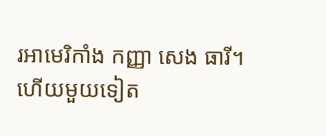រអាមេរិកាំង កញ្ញា សេង ធារី។ ហើយមួយទៀត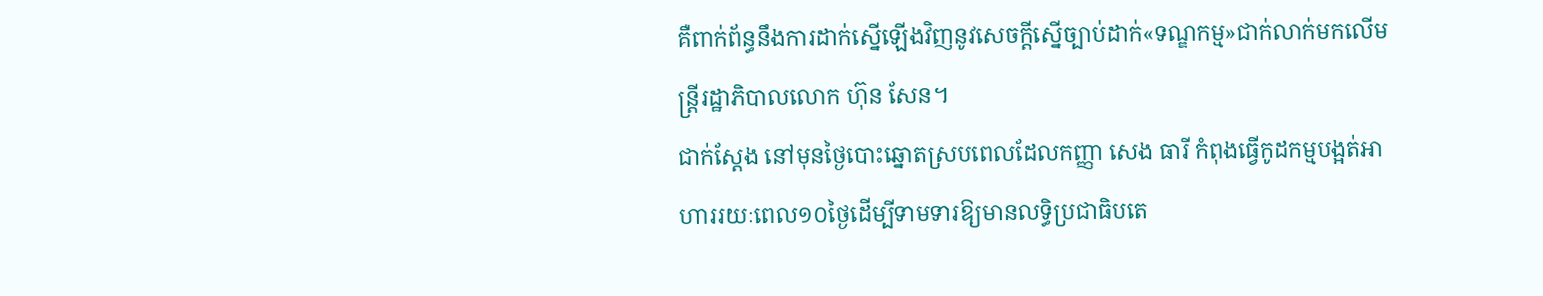គឺពាក់ព័ន្ធនឹងការដាក់ស្នើឡើងវិញនូវសេចក្តីស្នើច្បាប់ដាក់«ទណ្ឌកម្ម»ជាក់លាក់មកលើមន្ត្រីរដ្ឋាភិបាលលោក ហ៊ុន សែន។
ជាក់ស្តែង នៅមុនថ្ងៃបោះឆ្នោតស្របពេលដែលកញ្ញា សេង ធារី កំពុងធ្វើកូដកម្មបង្អត់អាហាររយៈពេល១០ថ្ងៃដើម្បីទាមទារឱ្យមានលទ្ធិប្រជាធិបតេ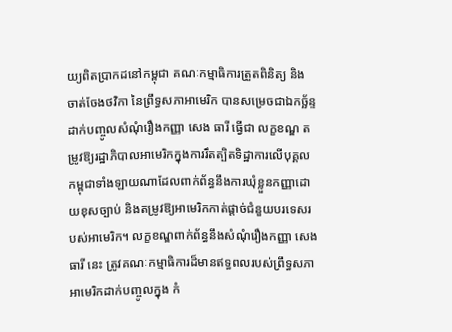យ្យពិតប្រាកដនៅកម្ពុជា គណៈកម្មាធិការត្រួតពិនិត្យ និងចាត់ចែងថវិកា នៃព្រឹទ្ធសភាអាមេរិក បានសម្រេចជាឯកច្ឆ័ន្ទដាក់បញ្ចូលសំណុំរឿងកញ្ញា សេង ធារី ធ្វើជា លក្ខខណ្ឌ តម្រូវឱ្យរដ្ឋាភិបាលអាមេរិកក្នុងការរឹតត្បិតទិដ្ឋាការលើបុគ្គលកម្ពុជាទាំងឡាយណាដែលពាក់ព័ន្ធនឹងការឃុំខ្លួនកញ្ញាដោយខុសច្បាប់ និងតម្រូវឱ្យអាមេរិកកាត់ផ្តាច់ជំនួយបរទេសរបស់អាមេរិក។ លក្ខខណ្ឌពាក់ព័ន្ធនឹងសំណុំរឿងកញ្ញា សេង ធារី នេះ ត្រូវគណៈកម្មាធិការដ៏មានឥទ្ធពលរបស់ព្រឹទ្ធសភាអាមេរិកដាក់បញ្ចូលក្នុង កំ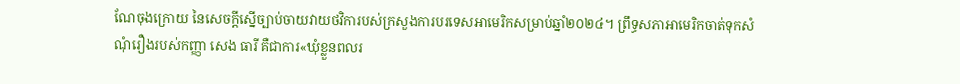ណែចុងក្រោយ នៃសេចក្តីស្នើច្បាប់ចាយវាយថវិការបស់ក្រសួងការបរទេសអាមេរិកសម្រាប់ឆ្នាំ២០២៤។ ព្រឹទ្ធសភាអាមេរិកចាត់ទុកសំណុំរឿងរបស់កញ្ញា សេង ធារី គឺជាការ«ឃុំខ្លួនពលរ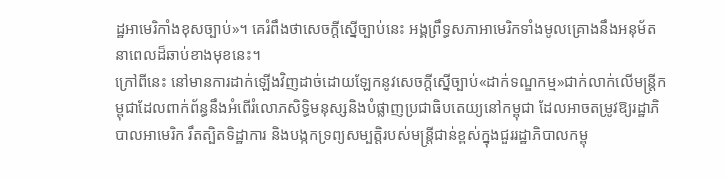ដ្ឋអាមេរិកាំងខុសច្បាប់»។ គេរំពឹងថាសេចក្តីស្នើច្បាប់នេះ អង្គព្រឹទ្ធសភាអាមេរិកទាំងមូលគ្រោងនឹងអនុម័តនាពេលដ៏ឆាប់ខាងមុខនេះ។
ក្រៅពីនេះ នៅមានការដាក់ឡើងវិញដាច់ដោយឡែកនូវសេចក្តីស្នើច្បាប់«ដាក់ទណ្ឌកម្ម»ជាក់លាក់លើមន្ត្រីកម្ពុជាដែលពាក់ព័ន្ធនឹងអំពើរំលោភសិទ្ធិមនុស្សនិងបំផ្លាញប្រជាធិបតេយ្យនៅកម្ពុជា ដែលអាចតម្រូវឱ្យរដ្ឋាភិបាលអាមេរិក រឹតត្បិតទិដ្ឋាការ និងបង្កកទ្រព្យសម្បត្តិរបស់មន្ត្រីជាន់ខ្ពស់ក្នុងជួររដ្ឋាភិបាលកម្ពុ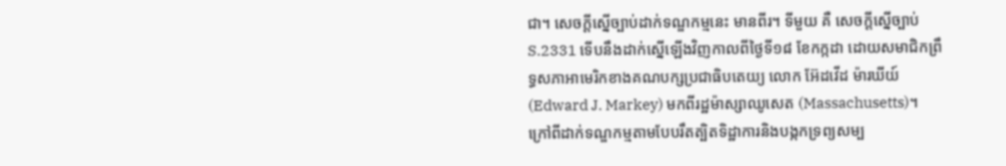ជា។ សេចក្តីស្នើច្បាប់ដាក់ទណ្ឌកម្មនេះ មានពីរ។ ទីមួយ គឺ សេចក្តីស្នើច្បាប់ S.2331 ទើបនឹងដាក់ស្នើឡើងវិញកាលពីថ្ងៃទី១៨ ខែកក្កដា ដោយសមាជិកព្រឹទ្ធសភាអាមេរិកខាងគណបក្សប្រជាធិបតេយ្យ លោក អ៊ែដវើដ ម៉ារឃីយ៍ (Edward J. Markey) មកពីរដ្ឋម៉ាស្សាឈូសេត (Massachusetts)។ ក្រៅពីដាក់ទណ្ឌកម្មតាមបែបរឹតត្បិតទិដ្ឋាការនិងបង្កកទ្រព្យសម្ប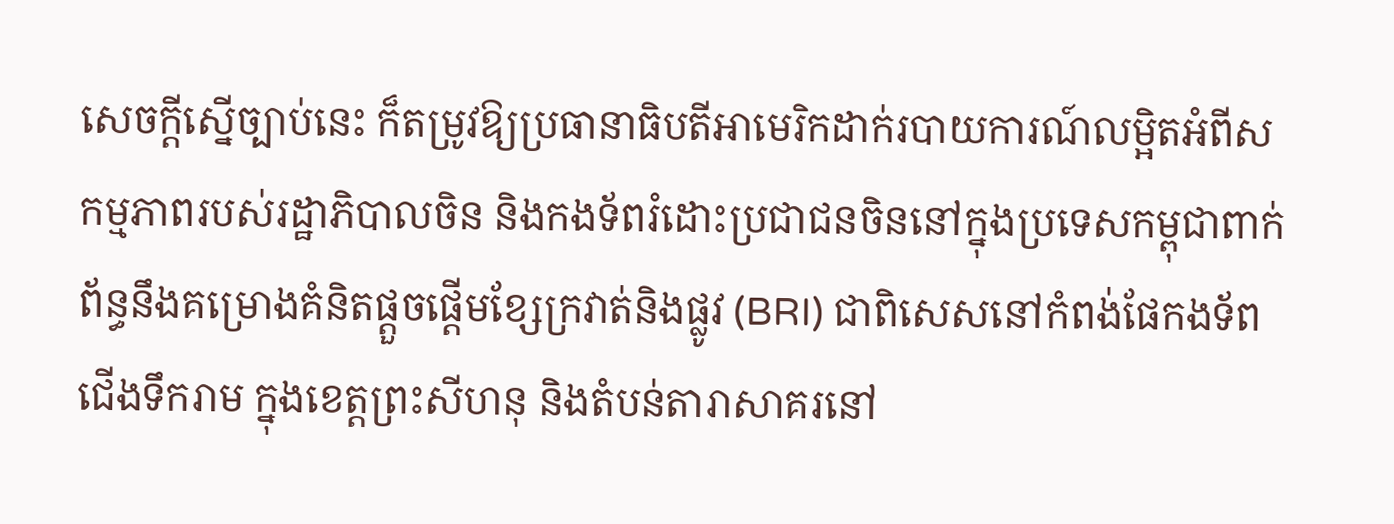សេចក្តីស្នើច្បាប់នេះ ក៏តម្រូវឱ្យប្រធានាធិបតីអាមេរិកដាក់របាយការណ៍លម្អិតអំពីសកម្មភាពរបស់រដ្ឋាភិបាលចិន និងកងទ័ពរំដោះប្រជាជនចិននៅក្នុងប្រទេសកម្ពុជាពាក់ព័ន្ធនឹងគម្រោងគំនិតផ្តួចផ្តើមខ្សែក្រវាត់និងផ្លូវ (BRI) ជាពិសេសនៅកំពង់ផែកងទ័ពជើងទឹករាម ក្នុងខេត្តព្រះសីហនុ និងតំបន់តារាសាគរនៅ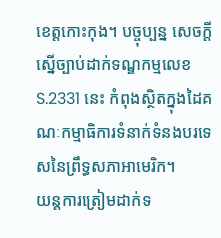ខេត្តកោះកុង។ បច្ចុប្បន្ន សេចក្តីស្នើច្បាប់ដាក់ទណ្ឌកម្មលេខ S.2331 នេះ កំពុងស្ថិតក្នុងដៃគណៈកម្មាធិការទំនាក់ទំនងបរទេសនៃព្រឹទ្ធសភាអាមេរិក។
យន្តការត្រៀមដាក់ទ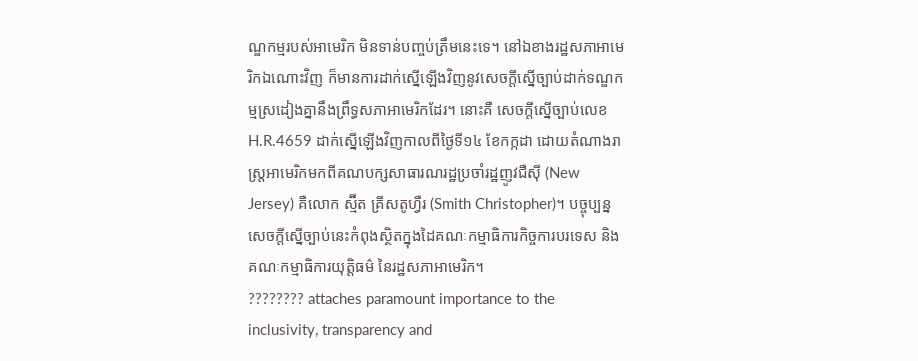ណ្ឌកម្មរបស់អាមេរិក មិនទាន់បញ្ចប់ត្រឹមនេះទេ។ នៅឯខាងរដ្ឋសភាអាមេរិកឯណោះវិញ ក៏មានការដាក់ស្នើឡើងវិញនូវសេចក្តីស្នើច្បាប់ដាក់ទណ្ឌកម្មស្រដៀងគ្នានឹងព្រឹទ្ធសភាអាមេរិកដែរ។ នោះគឺ សេចក្តីស្នើច្បាប់លេខ H.R.4659 ដាក់ស្នើឡើងវិញកាលពីថ្ងៃទី១៤ ខែកក្កដា ដោយតំណាងរាស្ត្រអាមេរិកមកពីគណបក្សសាធារណរដ្ឋប្រចាំរដ្ឋញូវជឺស៊ី (New Jersey) គឺលោក ស្ម៊ីត គ្រីសតូហ្វឺរ (Smith Christopher)។ បច្ចុប្បន្ន សេចក្តីស្នើច្បាប់នេះកំពុងស្ថិតក្នុងដៃគណៈកម្មាធិការកិច្ចការបរទេស និងគណៈកម្មាធិការយុត្តិធម៌ នៃរដ្ឋសភាអាមេរិក។
???????? attaches paramount importance to the inclusivity, transparency and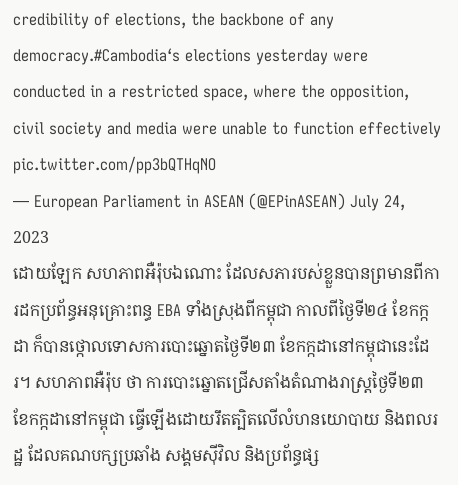credibility of elections, the backbone of any democracy.#Cambodia‘s elections yesterday were conducted in a restricted space, where the opposition, civil society and media were unable to function effectively pic.twitter.com/pp3bQTHqNO
— European Parliament in ASEAN (@EPinASEAN) July 24, 2023
ដោយឡែក សហភាពអឺរ៉ុបឯណោះ ដែលសភារបស់ខ្លួនបានព្រមានពីការដកប្រព័ន្ធអនុគ្រោះពន្ធ EBA ទាំងស្រុងពីកម្ពុជា កាលពីថ្ងៃទី២៤ ខែកក្កដា ក៏បានថ្កោលទោសការបោះឆ្នោតថ្ងៃទី២៣ ខែកក្កដានៅកម្ពុជានេះដែរ។ សហភាពអឺរ៉ុប ថា ការបោះឆ្នោតជ្រើសតាំងតំណាងរាស្ត្រថ្ងៃទី២៣ ខែកក្កដានៅកម្ពុជា ធ្វើឡើងដោយរឹតត្បិតលើលំហនយោបាយ និងពលរដ្ឋ ដែលគណបក្សប្រឆាំង សង្គមស៊ីវិល និងប្រព័ន្ធផ្ស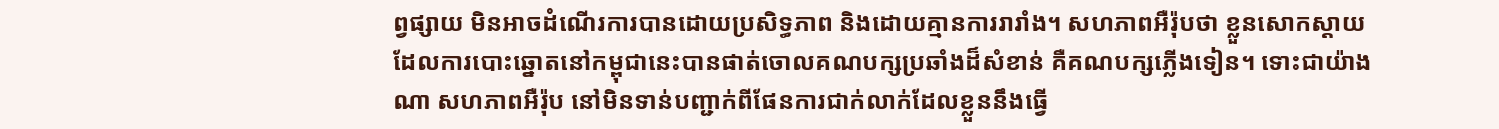ព្វផ្សាយ មិនអាចដំណើរការបានដោយប្រសិទ្ធភាព និងដោយគ្មានការរារាំង។ សហភាពអឺរ៉ុបថា ខ្លួនសោកស្តាយដែលការបោះឆ្នោតនៅកម្ពុជានេះបានផាត់ចោលគណបក្សប្រឆាំងដ៏សំខាន់ គឺគណបក្សភ្លើងទៀន។ ទោះជាយ៉ាងណា សហភាពអឺរ៉ុប នៅមិនទាន់បញ្ជាក់ពីផែនការជាក់លាក់ដែលខ្លួននឹងធ្វើ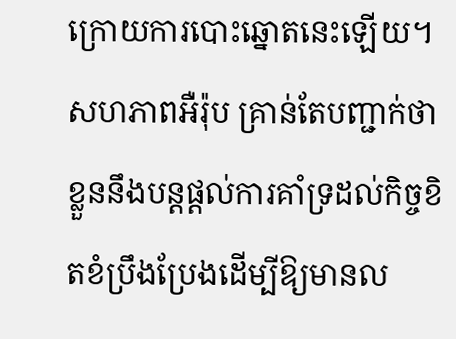ក្រោយការបោះឆ្នោតនេះឡើយ។ សហភាពអឺរ៉ុប គ្រាន់តែបញ្ជាក់ថា ខ្លួននឹងបន្តផ្តល់ការគាំទ្រដល់កិច្ចខិតខំប្រឹងប្រែងដើម្បីឱ្យមានល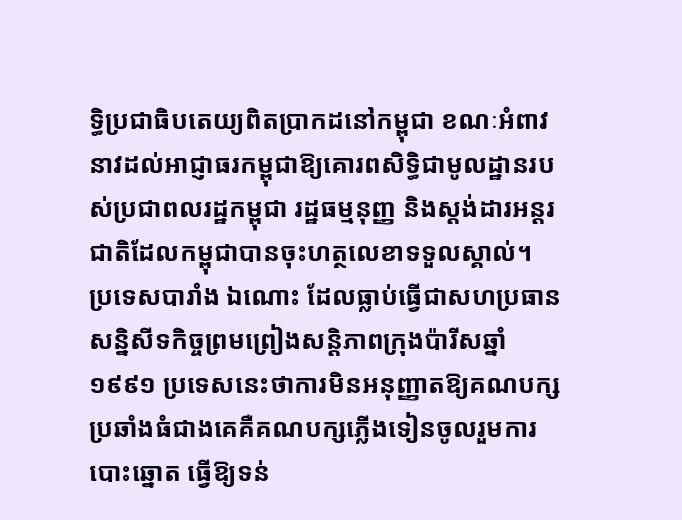ទ្ធិប្រជាធិបតេយ្យពិតប្រាកដនៅកម្ពុជា ខណៈអំពាវនាវដល់អាជ្ញាធរកម្ពុជាឱ្យគោរពសិទ្ធិជាមូលដ្ឋានរបស់ប្រជាពលរដ្ឋកម្ពុជា រដ្ឋធម្មនុញ្ញ និងស្តង់ដារអន្តរជាតិដែលកម្ពុជាបានចុះហត្ថលេខាទទួលស្គាល់។
ប្រទេសបារាំង ឯណោះ ដែលធ្លាប់ធ្វើជាសហប្រធានសន្និសីទកិច្ចព្រមព្រៀងសន្តិភាពក្រុងប៉ារីសឆ្នាំ១៩៩១ ប្រទេសនេះថាការមិនអនុញ្ញាតឱ្យគណបក្សប្រឆាំងធំជាងគេគឺគណបក្សភ្លើងទៀនចូលរួមការបោះឆ្នោត ធ្វើឱ្យទន់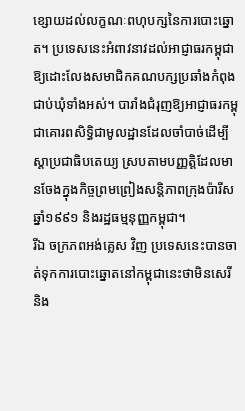ខ្សោយដល់លក្ខណៈពហុបក្សនៃការបោះឆ្នោត។ ប្រទេសនេះអំពាវនាវដល់អាជ្ញាធរកម្ពុជាឱ្យដោះលែងសមាជិកគណបក្សប្រឆាំងកំពុងជាប់ឃុំទាំងអស់។ បារាំងជំរុញឱ្យអាជ្ញាធរកម្ពុជាគោរពសិទ្ធិជាមូលដ្ឋានដែលចាំបាច់ដើម្បីស្តាប្រជាធិបតេយ្យ ស្របតាមបញ្ញត្តិដែលមានចែងក្នុងកិច្ចព្រមព្រៀងសន្តិភាពក្រុងប៉ារីសឆ្នាំ១៩៩១ និងរដ្ឋធម្មនុញ្ញកម្ពុជា។
រីឯ ចក្រភពអង់គ្លេស វិញ ប្រទេសនេះបានចាត់ទុកការបោះឆ្នោតនៅកម្ពុជានេះថាមិនសេរី និង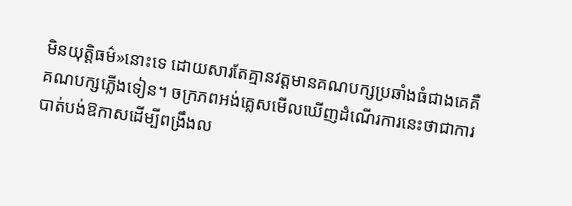មិនយុត្តិធម៌»នោះទេ ដោយសារតែគ្មានវត្តមានគណបក្សប្រឆាំងធំជាងគេគឺគណបក្សភ្លើងទៀន។ ចក្រភពអង់គ្លេសមើលឃើញដំណើរការនេះថាជាការបាត់បង់ឱកាសដើម្បីពង្រឹងល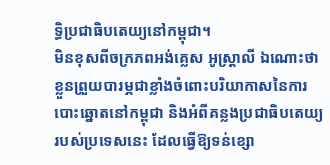ទ្ធិប្រជាធិបតេយ្យនៅកម្ពុជា។
មិនខុសពីចក្រភពអង់គ្លេស អូស្ត្រាលី ឯណោះថាខ្លួនព្រួយបារម្ភជាខ្លាំងចំពោះបរិយាកាសនៃការបោះឆ្នោតនៅកម្ពុជា និងអំពីគន្លងប្រជាធិបតេយ្យរបស់ប្រទេសនេះ ដែលធ្វើឱ្យទន់ខ្សោ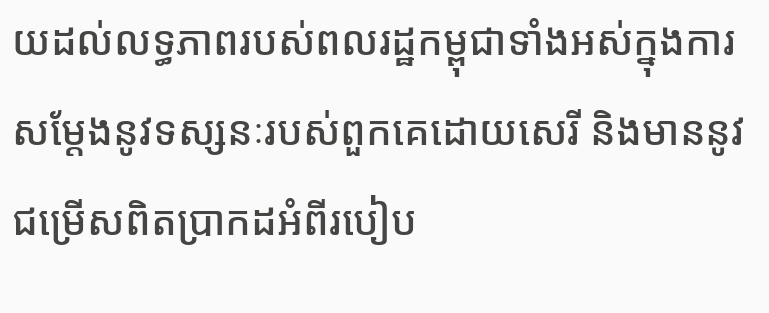យដល់លទ្ធភាពរបស់ពលរដ្ឋកម្ពុជាទាំងអស់ក្នុងការសម្តែងនូវទស្សនៈរបស់ពួកគេដោយសេរី និងមាននូវជម្រើសពិតប្រាកដអំពីរបៀប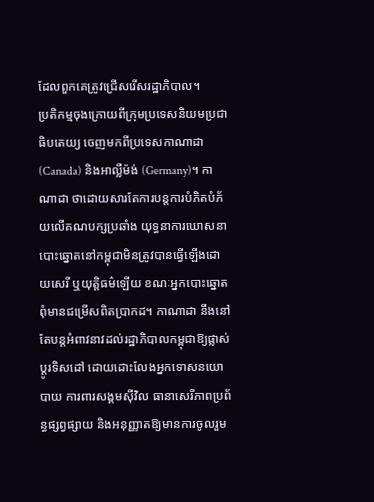ដែលពួកគេត្រូវជ្រើសរើសរដ្ឋាភិបាល។
ប្រតិកម្មចុងក្រោយពីក្រុមប្រទេសនិយមប្រជាធិបតេយ្យ ចេញមកពីប្រទេសកាណាដា (Canada) និងអាល្លឺម៉ង់ (Germany)។ កាណាដា ថាដោយសារតែការបន្តការបំភិតបំភ័យលើគណបក្សប្រឆាំង យុទ្ធនាការឃោសនាបោះឆ្នោតនៅកម្ពុជាមិនត្រូវបានធ្វើឡើងដោយសេរី ឬយុត្តិធម៌ឡើយ ខណៈអ្នកបោះឆ្នោតពុំមានជម្រើសពិតប្រាកដ។ កាណាដា នឹងនៅតែបន្តអំពាវនាវដល់រដ្ឋាភិបាលកម្ពុជាឱ្យផ្លាស់ប្តូរទិសដៅ ដោយដោះលែងអ្នកទោសនយោបាយ ការពារសង្គមស៊ីវិល ធានាសេរីភាពប្រព័ន្ធផ្សព្វផ្សាយ និងអនុញ្ញាតឱ្យមានការចូលរួម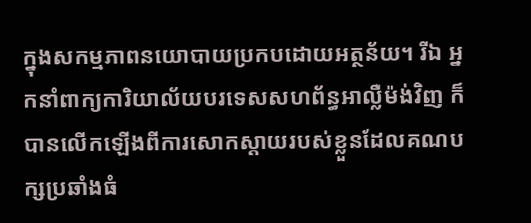ក្នុងសកម្មភាពនយោបាយប្រកបដោយអត្ថន័យ។ រីឯ អ្នកនាំពាក្យការិយាល័យបរទេសសហព័ន្ធអាល្លឺម៉ង់វិញ ក៏បានលើកឡើងពីការសោកស្តាយរបស់ខ្លួនដែលគណបក្សប្រឆាំងធំ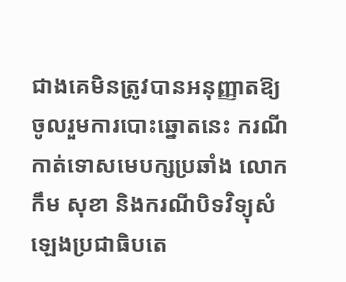ជាងគេមិនត្រូវបានអនុញ្ញាតឱ្យចូលរួមការបោះឆ្នោតនេះ ករណីកាត់ទោសមេបក្សប្រឆាំង លោក កឹម សុខា និងករណីបិទវិទ្យុសំឡេងប្រជាធិបតេ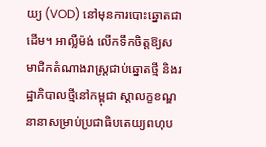យ្យ (VOD) នៅមុនការបោះឆ្នោតជាដើម។ អាល្លឺម៉ង់ លើកទឹកចិត្តឱ្យសមាជិកតំណាងរាស្ត្រជាប់ឆ្នោតថ្មី និងរដ្ឋាភិបាលថ្មីនៅកម្ពុជា ស្តាលក្ខខណ្ឌនានាសម្រាប់ប្រជាធិបតេយ្យពហុប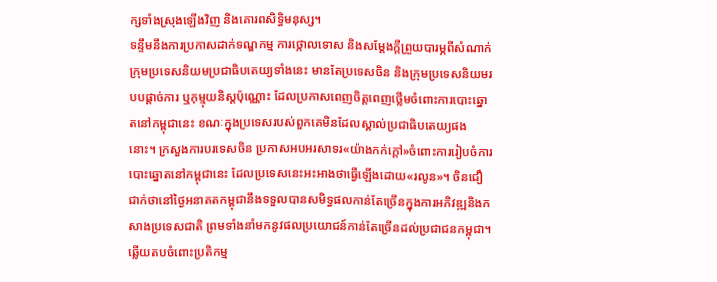ក្សទាំងស្រុងឡើងវិញ និងគោរពសិទ្ធិមនុស្ស។
ទន្ទឹមនឹងការប្រកាសដាក់ទណ្ឌកម្ម ការថ្កោលទោស និងសម្តែងក្តីព្រួយបារម្ភពីសំណាក់ក្រុមប្រទេសនិយមប្រជាធិបតេយ្យទាំងនេះ មានតែប្រទេសចិន និងក្រុមប្រទេសនិយមរបបផ្តាច់ការ ឬកុម្មុយនិស្តប៉ុណ្ណោះ ដែលប្រកាសពេញចិត្តពេញថ្លើមចំពោះការបោះឆ្នោតនៅកម្ពុជានេះ ខណៈក្នុងប្រទេសរបស់ពួកគេមិនដែលស្គាល់ប្រជាធិបតេយ្យផងនោះ។ ក្រសួងការបរទេសចិន ប្រកាសអបអរសាទរ«យ៉ាងកក់ក្តៅ»ចំពោះការរៀបចំការបោះឆ្នោតនៅកម្ពុជានេះ ដែលប្រទេសនេះអះអាងថាធ្វើឡើងដោយ«រលូន»។ ចិនជឿជាក់ថានៅថ្ងៃអនាគតកម្ពុជានឹងទទួលបានសមិទ្ធផលកាន់តែច្រើនក្នុងការអភិវឌ្ឍនិងកសាងប្រទេសជាតិ ព្រមទាំងនាំមកនូវផលប្រយោជន៍កាន់តែច្រើនដល់ប្រជាជនកម្ពុជា។
ឆ្លើយតបចំពោះប្រតិកម្ម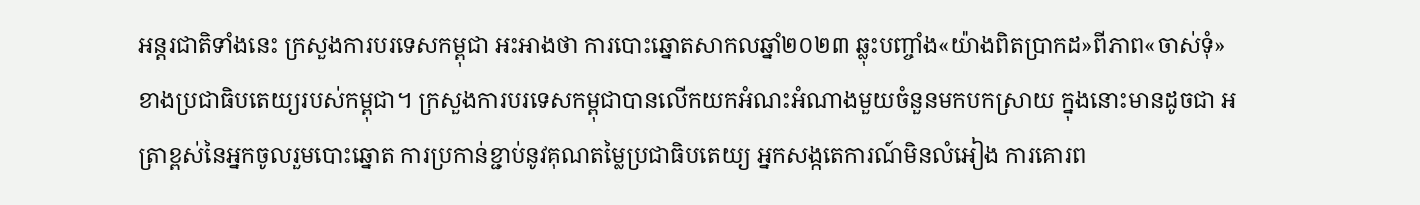អន្តរជាតិទាំងនេះ ក្រសួងការបរទេសកម្ពុជា អះអាងថា ការបោះឆ្នោតសាកលឆ្នាំ២០២៣ ឆ្លុះបញ្ចាំង«យ៉ាងពិតប្រាកដ»ពីភាព«ចាស់ទុំ»ខាងប្រជាធិបតេយ្យរបស់កម្ពុជា។ ក្រសួងការបរទេសកម្ពុជាបានលើកយកអំណះអំណាងមួយចំនួនមកបកស្រាយ ក្នុងនោះមានដូចជា អត្រាខ្ពស់នៃអ្នកចូលរួមបោះឆ្នោត ការប្រកាន់ខ្ជាប់នូវគុណតម្លៃប្រជាធិបតេយ្យ អ្នកសង្កតេការណ៍មិនលំអៀង ការគោរព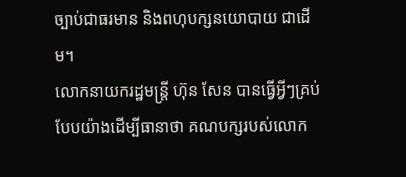ច្បាប់ជាធរមាន និងពហុបក្សនយោបាយ ជាដើម។
លោកនាយករដ្ឋមន្ត្រី ហ៊ុន សែន បានធ្វើអ្វីៗគ្រប់បែបយ៉ាងដើម្បីធានាថា គណបក្សរបស់លោក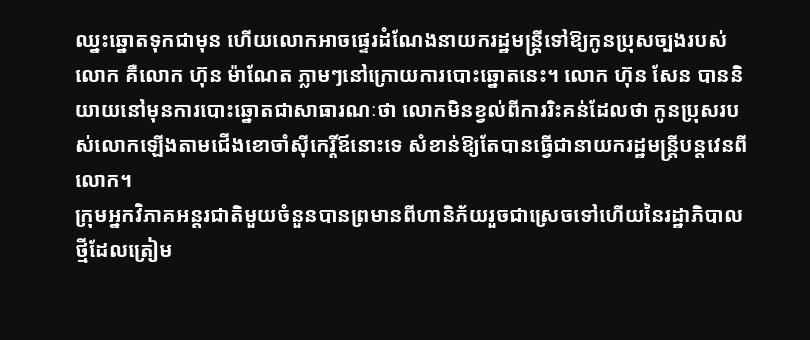ឈ្នះឆ្នោតទុកជាមុន ហើយលោកអាចផ្ទេរដំណែងនាយករដ្ឋមន្ត្រីទៅឱ្យកូនប្រុសច្បងរបស់លោក គឺលោក ហ៊ុន ម៉ាណែត ភ្លាមៗនៅក្រោយការបោះឆ្នោតនេះ។ លោក ហ៊ុន សែន បាននិយាយនៅមុនការបោះឆ្នោតជាសាធារណៈថា លោកមិនខ្វល់ពីការរិះគន់ដែលថា កូនប្រុសរបស់លោកឡើងតាមជើងខោចាំស៊ីកេរ្តិ៍ឪនោះទេ សំខាន់ឱ្យតែបានធ្វើជានាយករដ្ឋមន្ត្រីបន្តវេនពីលោក។
ក្រុមអ្នកវិភាគអន្តរជាតិមួយចំនួនបានព្រមានពីហានិភ័យរួចជាស្រេចទៅហើយនៃរដ្ឋាភិបាលថ្មីដែលត្រៀម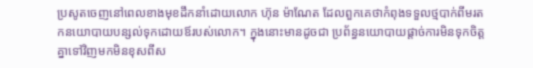ប្រសូតចេញនៅពេលខាងមុខដឹកនាំដោយលោក ហ៊ុន ម៉ាណែត ដែលពួកគេថាកំពុងទទួលថ្មបាក់ពីមរតកនយោបាយបន្សល់ទុកដោយឪរបស់លោក។ ក្នុងនោះមានដូចជា ប្រព័ន្ធនយោបាយផ្តាច់ការមិនទុកចិត្តគ្នាទៅវិញមកមិនខុសពីស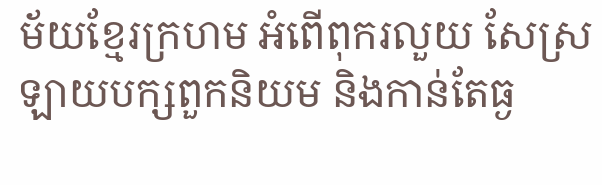ម័យខ្មែរក្រហម អំពើពុករលួយ សែស្រឡាយបក្សពួកនិយម និងកាន់តែធ្ង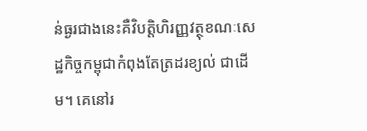ន់ធ្ងរជាងនេះគឺវិបត្តិហិរញ្ញវត្ថុខណៈសេដ្ឋកិច្ចកម្ពុជាកំពុងតែត្រដរខ្យល់ ជាដើម។ គេនៅរ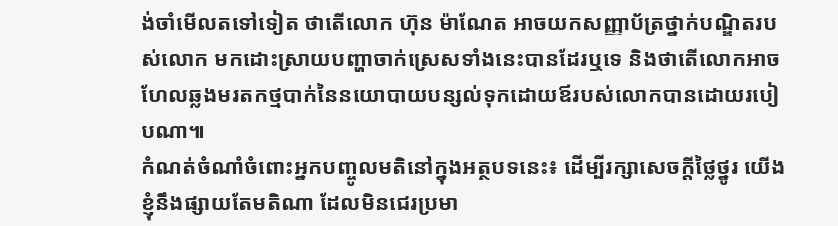ង់ចាំមើលតទៅទៀត ថាតើលោក ហ៊ុន ម៉ាណែត អាចយកសញ្ញាប័ត្រថ្នាក់បណ្ឌិតរបស់លោក មកដោះស្រាយបញ្ហាចាក់ស្រេសទាំងនេះបានដែរឬទេ និងថាតើលោកអាចហែលឆ្លងមរតកថ្មបាក់នៃនយោបាយបន្សល់ទុកដោយឪរបស់លោកបានដោយរបៀបណា៕
កំណត់ចំណាំចំពោះអ្នកបញ្ចូលមតិនៅក្នុងអត្ថបទនេះ៖ ដើម្បីរក្សាសេចក្ដីថ្លៃថ្នូរ យើងខ្ញុំនឹងផ្សាយតែមតិណា ដែលមិនជេរប្រមា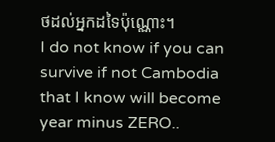ថដល់អ្នកដទៃប៉ុណ្ណោះ។
I do not know if you can survive if not Cambodia that I know will become year minus ZERO..